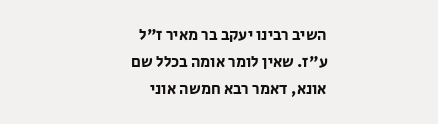השיב רבינו יעקב בר מאיר ז"ל ע"ז. שאין לומר אומה בכלל שם אונא, דאמר רבא חמשה אוני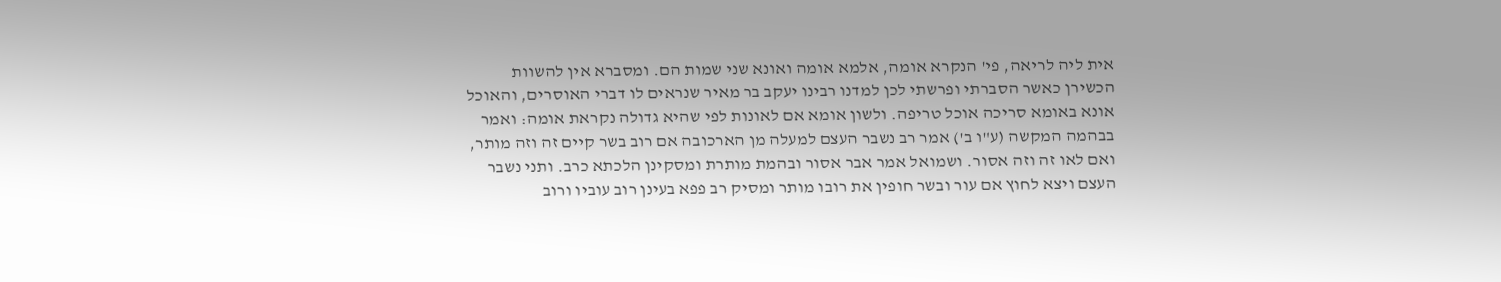אית ליה לריאה, פי' הנקרא אומה, אלמא אומה ואונא שני שמות הם. ומסברא אין להשוות הכשירן כאשר הסברתי ופרשתי לכן למדנו רבינו יעקב בר מאיר שנראים לו דברי האוסרים, והאוכל אונא באומא סריכה אוכל טריפה. ולשון אומא אם לאונות לפי שהיא גדולה נקראת אומה: ואמר בבהמה המקשה (ע"ו ב') אמר רב נשבר העצם למעלה מן הארכובה אם רוב בשר קיים זה וזה מותר, ואם לאו זה וזה אסור. ושמואל אמר אבר אסור ובהמת מותרת ומסקינן הלכתא כרב. ותני נשבר העצם ויצא לחוץ אם עור ובשר חופין את רובו מותר ומסיק רב פפא בעינן רוב עוביו ורוב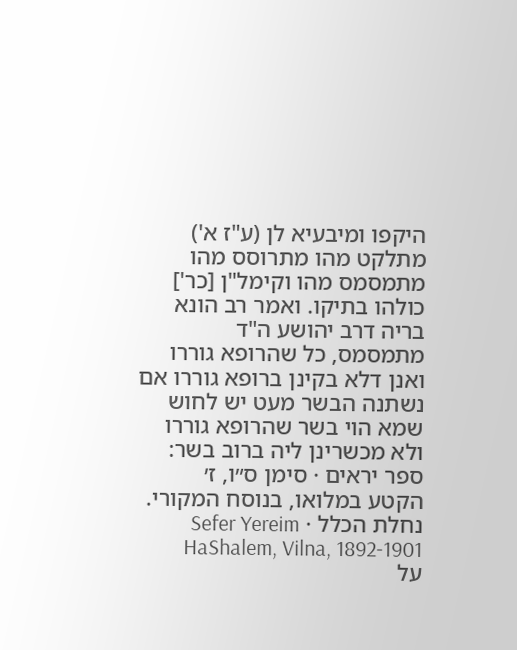היקפו ומיבעיא לן (ע"ז א') מתלקט מהו מתרוסס מהו מתמסמס מהו וקימל"ן [כר'] כולהו בתיקו. ואמר רב הונא בריה דרב יהושע ה"ד מתמסמס, כל שהרופא גוררו ואנן דלא בקינן ברופא גוררו אם נשתנה הבשר מעט יש לחוש שמא הוי בשר שהרופא גוררו ולא מכשרינן ליה ברוב בשר:
ספר יראים · סימן ס״ו, ז׳
הקטע במלואו, בנוסח המקורי.
נחלת הכלל · Sefer Yereim HaShalem, Vilna, 1892-1901
על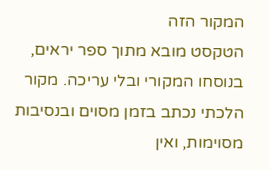המקור הזה
הטקסט מובא מתוך ספר יראים, בנוסחו המקורי ובלי עריכה. מקור הלכתי נכתב בזמן מסוים ובנסיבות מסוימות, ואין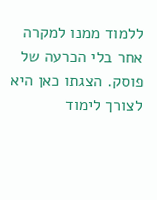ללמוד ממנו למקרה אחר בלי הכרעה של פוסק. הצגתו כאן היא לצורך לימוד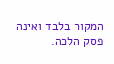המקור בלבד ואינה פסק הלכה.